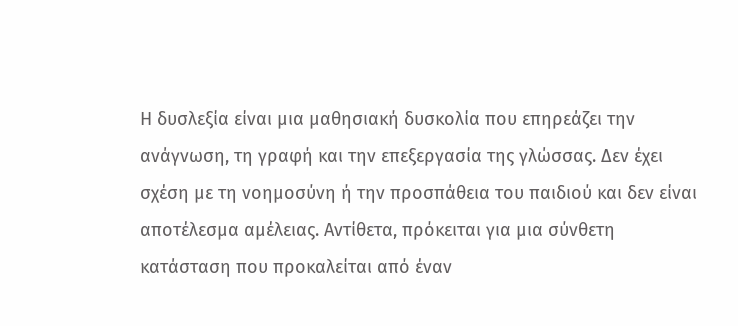Η δυσλεξία είναι μια μαθησιακή δυσκολία που επηρεάζει την ανάγνωση, τη γραφή και την επεξεργασία της γλώσσας. Δεν έχει σχέση με τη νοημοσύνη ή την προσπάθεια του παιδιού και δεν είναι αποτέλεσμα αμέλειας. Αντίθετα, πρόκειται για μια σύνθετη κατάσταση που προκαλείται από έναν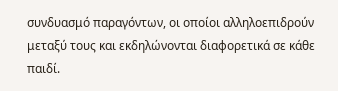συνδυασμό παραγόντων, οι οποίοι αλληλοεπιδρούν μεταξύ τους και εκδηλώνονται διαφορετικά σε κάθε παιδί.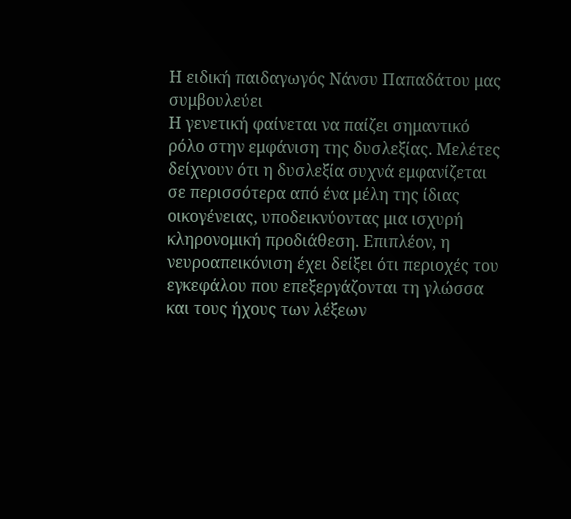Η ειδική παιδαγωγός Νάνσυ Παπαδάτου μας συμβουλεύει
Η γενετική φαίνεται να παίζει σημαντικό ρόλο στην εμφάνιση της δυσλεξίας. Μελέτες δείχνουν ότι η δυσλεξία συχνά εμφανίζεται σε περισσότερα από ένα μέλη της ίδιας οικογένειας, υποδεικνύοντας μια ισχυρή κληρονομική προδιάθεση. Επιπλέον, η νευροαπεικόνιση έχει δείξει ότι περιοχές του εγκεφάλου που επεξεργάζονται τη γλώσσα και τους ήχους των λέξεων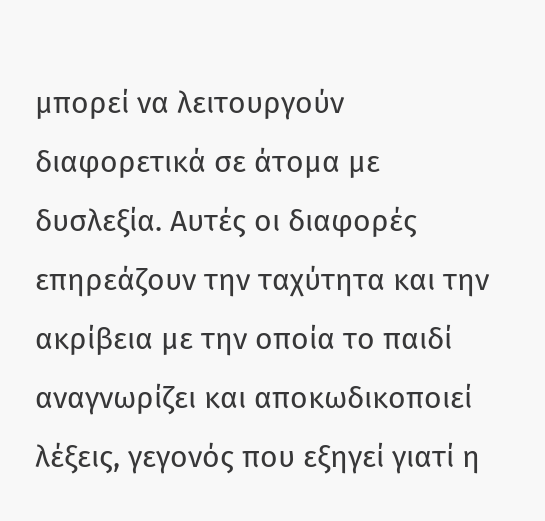μπορεί να λειτουργούν διαφορετικά σε άτομα με δυσλεξία. Αυτές οι διαφορές επηρεάζουν την ταχύτητα και την ακρίβεια με την οποία το παιδί αναγνωρίζει και αποκωδικοποιεί λέξεις, γεγονός που εξηγεί γιατί η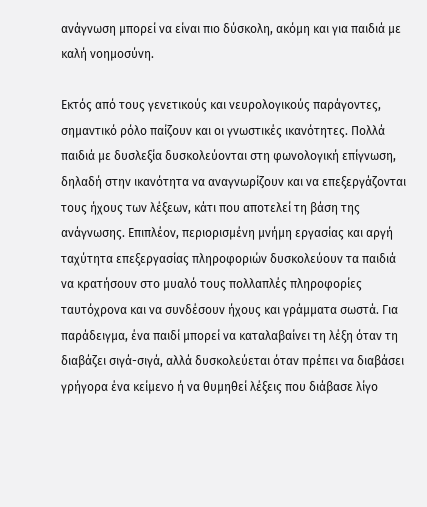ανάγνωση μπορεί να είναι πιο δύσκολη, ακόμη και για παιδιά με
καλή νοημοσύνη.

Εκτός από τους γενετικούς και νευρολογικούς παράγοντες, σημαντικό ρόλο παίζουν και οι γνωστικές ικανότητες. Πολλά παιδιά με δυσλεξία δυσκολεύονται στη φωνολογική επίγνωση, δηλαδή στην ικανότητα να αναγνωρίζουν και να επεξεργάζονται τους ήχους των λέξεων, κάτι που αποτελεί τη βάση της ανάγνωσης. Επιπλέον, περιορισμένη μνήμη εργασίας και αργή ταχύτητα επεξεργασίας πληροφοριών δυσκολεύουν τα παιδιά να κρατήσουν στο μυαλό τους πολλαπλές πληροφορίες ταυτόχρονα και να συνδέσουν ήχους και γράμματα σωστά. Για παράδειγμα, ένα παιδί μπορεί να καταλαβαίνει τη λέξη όταν τη διαβάζει σιγά-σιγά, αλλά δυσκολεύεται όταν πρέπει να διαβάσει γρήγορα ένα κείμενο ή να θυμηθεί λέξεις που διάβασε λίγο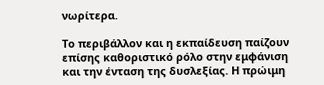νωρίτερα.

Το περιβάλλον και η εκπαίδευση παίζουν επίσης καθοριστικό ρόλο στην εμφάνιση και την ένταση της δυσλεξίας. Η πρώιμη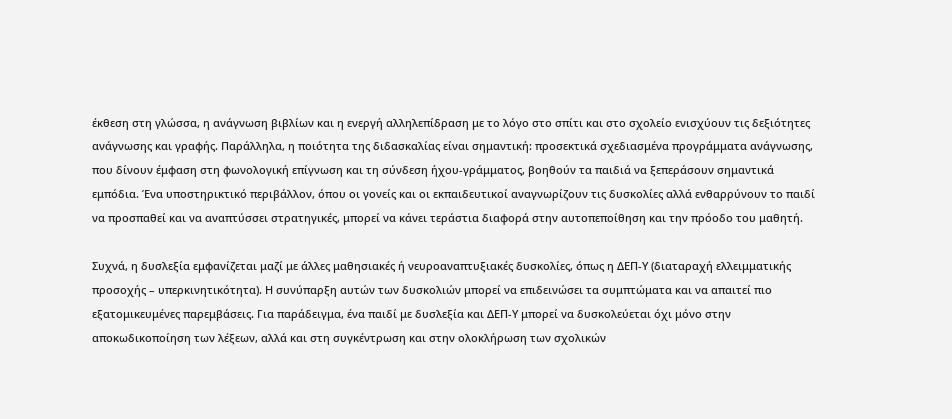έκθεση στη γλώσσα, η ανάγνωση βιβλίων και η ενεργή αλληλεπίδραση με το λόγο στο σπίτι και στο σχολείο ενισχύουν τις δεξιότητες ανάγνωσης και γραφής. Παράλληλα, η ποιότητα της διδασκαλίας είναι σημαντική: προσεκτικά σχεδιασμένα προγράμματα ανάγνωσης, που δίνουν έμφαση στη φωνολογική επίγνωση και τη σύνδεση ήχου-γράμματος, βοηθούν τα παιδιά να ξεπεράσουν σημαντικά εμπόδια. Ένα υποστηρικτικό περιβάλλον, όπου οι γονείς και οι εκπαιδευτικοί αναγνωρίζουν τις δυσκολίες αλλά ενθαρρύνουν το παιδί να προσπαθεί και να αναπτύσσει στρατηγικές, μπορεί να κάνει τεράστια διαφορά στην αυτοπεποίθηση και την πρόοδο του μαθητή.

Συχνά, η δυσλεξία εμφανίζεται μαζί με άλλες μαθησιακές ή νευροαναπτυξιακές δυσκολίες, όπως η ΔΕΠ-Υ (διαταραχή ελλειμματικής προσοχής – υπερκινητικότητα). Η συνύπαρξη αυτών των δυσκολιών μπορεί να επιδεινώσει τα συμπτώματα και να απαιτεί πιο εξατομικευμένες παρεμβάσεις. Για παράδειγμα, ένα παιδί με δυσλεξία και ΔΕΠ-Υ μπορεί να δυσκολεύεται όχι μόνο στην αποκωδικοποίηση των λέξεων, αλλά και στη συγκέντρωση και στην ολοκλήρωση των σχολικών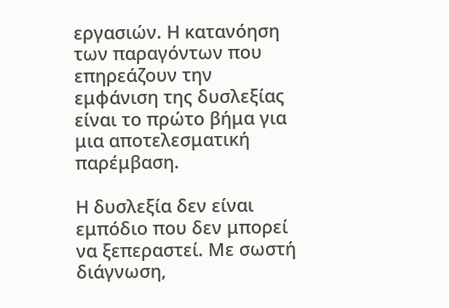εργασιών. Η κατανόηση των παραγόντων που επηρεάζουν την εμφάνιση της δυσλεξίας είναι το πρώτο βήμα για μια αποτελεσματική παρέμβαση.

Η δυσλεξία δεν είναι εμπόδιο που δεν μπορεί να ξεπεραστεί. Με σωστή διάγνωση,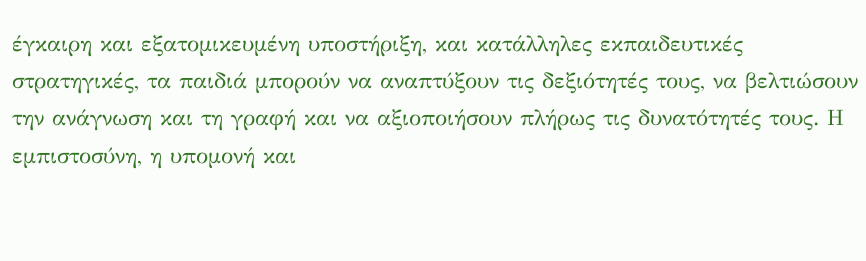έγκαιρη και εξατομικευμένη υποστήριξη, και κατάλληλες εκπαιδευτικές στρατηγικές, τα παιδιά μπορούν να αναπτύξουν τις δεξιότητές τους, να βελτιώσουν την ανάγνωση και τη γραφή και να αξιοποιήσουν πλήρως τις δυνατότητές τους. Η εμπιστοσύνη, η υπομονή και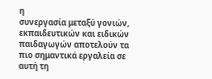η
συνεργασία μεταξύ γονιών, εκπαιδευτικών και ειδικών παιδαγωγών αποτελούν τα πιο σημαντικά εργαλεία σε αυτή τη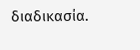διαδικασία.